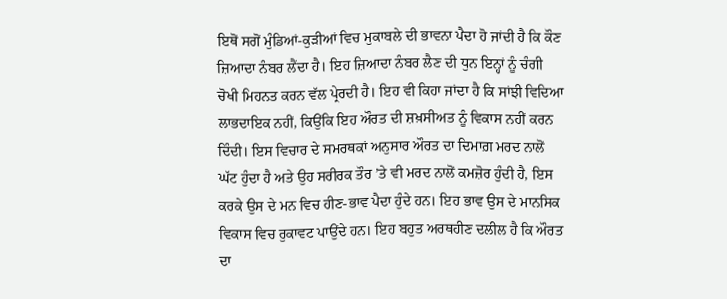ਇਥੋਂ ਸਗੋਂ ਮੁੰਡਿਆਂ-ਕੁੜੀਆਂ ਵਿਚ ਮੁਕਾਬਲੇ ਦੀ ਭਾਵਨਾ ਪੈਦਾ ਹੋ ਜਾਂਦੀ ਹੈ ਕਿ ਕੌਣ ਜ਼ਿਆਦਾ ਨੰਬਰ ਲੈਂਦਾ ਹੈ। ਇਹ ਜ਼ਿਆਦਾ ਨੰਬਰ ਲੈਣ ਦੀ ਧੁਨ ਇਨ੍ਹਾਂ ਨੂੰ ਚੰਗੀ ਚੋਖੀ ਮਿਹਨਤ ਕਰਨ ਵੱਲ ਪ੍ਰੇਰਦੀ ਹੈ। ਇਹ ਵੀ ਕਿਹਾ ਜਾਂਦਾ ਹੈ ਕਿ ਸਾਂਝੀ ਵਿਦਿਆ ਲਾਭਦਾਇਕ ਨਹੀਂ, ਕਿਉਂਕਿ ਇਹ ਔਰਤ ਦੀ ਸ਼ਖ਼ਸੀਅਤ ਨੂੰ ਵਿਕਾਸ ਨਹੀਂ ਕਰਨ ਦਿੰਦੀ। ਇਸ ਵਿਚਾਰ ਦੇ ਸਮਰਥਕਾਂ ਅਨੁਸਾਰ ਔਰਤ ਦਾ ਦਿਮਾਗ਼ ਮਰਦ ਨਾਲੋਂ ਘੱਟ ਹੁੰਦਾ ਹੈ ਅਤੇ ਉਹ ਸਰੀਰਕ ਤੌਰ ’ਤੇ ਵੀ ਮਰਦ ਨਾਲੋਂ ਕਮਜ਼ੋਰ ਹੁੰਦੀ ਹੈ, ਇਸ ਕਰਕੇ ਉਸ ਦੇ ਮਨ ਵਿਚ ਹੀਣ-ਭਾਵ ਪੈਦਾ ਹੁੰਦੇ ਹਨ। ਇਹ ਭਾਵ ਉਸ ਦੇ ਮਾਨਸਿਕ ਵਿਕਾਸ ਵਿਚ ਰੁਕਾਵਟ ਪਾਉਂਦੇ ਹਨ। ਇਹ ਬਹੁਤ ਅਰਥਹੀਣ ਦਲੀਲ ਹੈ ਕਿ ਔਰਤ ਦਾ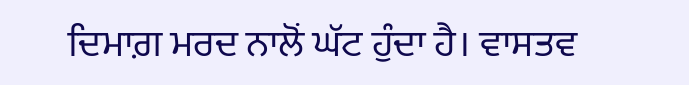ਦਿਮਾਗ਼ ਮਰਦ ਨਾਲੋਂ ਘੱਟ ਹੁੰਦਾ ਹੈ। ਵਾਸਤਵ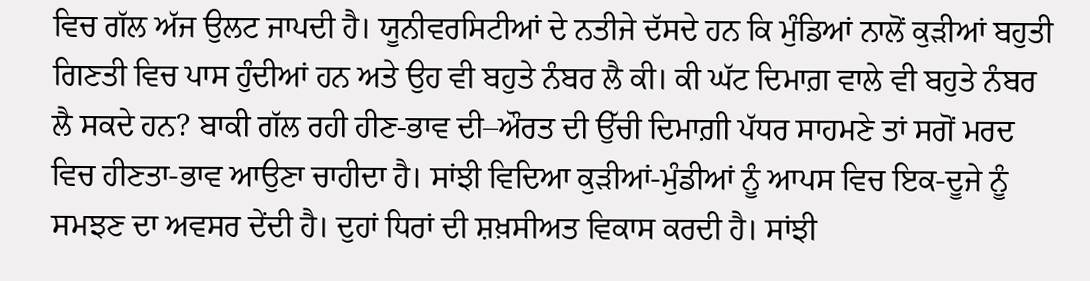ਵਿਚ ਗੱਲ ਅੱਜ ਉਲਟ ਜਾਪਦੀ ਹੈ। ਯੂਨੀਵਰਸਿਟੀਆਂ ਦੇ ਨਤੀਜੇ ਦੱਸਦੇ ਹਨ ਕਿ ਮੁੰਡਿਆਂ ਨਾਲੋਂ ਕੁੜੀਆਂ ਬਹੁਤੀ ਗਿਣਤੀ ਵਿਚ ਪਾਸ ਹੁੰਦੀਆਂ ਹਨ ਅਤੇ ਉਹ ਵੀ ਬਹੁਤੇ ਨੰਬਰ ਲੈ ਕੀ। ਕੀ ਘੱਟ ਦਿਮਾਗ਼ ਵਾਲੇ ਵੀ ਬਹੁਤੇ ਨੰਬਰ ਲੈ ਸਕਦੇ ਹਨ? ਬਾਕੀ ਗੱਲ ਰਹੀ ਹੀਣ-ਭਾਵ ਦੀ–ਔਰਤ ਦੀ ਉੱਚੀ ਦਿਮਾਗ਼ੀ ਪੱਧਰ ਸਾਹਮਣੇ ਤਾਂ ਸਗੋਂ ਮਰਦ ਵਿਚ ਹੀਣਤਾ-ਭਾਵ ਆਉਣਾ ਚਾਹੀਦਾ ਹੈ। ਸਾਂਝੀ ਵਿਦਿਆ ਕੁੜੀਆਂ-ਮੁੰਡੀਆਂ ਨੂੰ ਆਪਸ ਵਿਚ ਇਕ-ਦੂਜੇ ਨੂੰ ਸਮਝਣ ਦਾ ਅਵਸਰ ਦੇਂਦੀ ਹੈ। ਦੁਹਾਂ ਧਿਰਾਂ ਦੀ ਸ਼ਖ਼ਸੀਅਤ ਵਿਕਾਸ ਕਰਦੀ ਹੈ। ਸਾਂਝੀ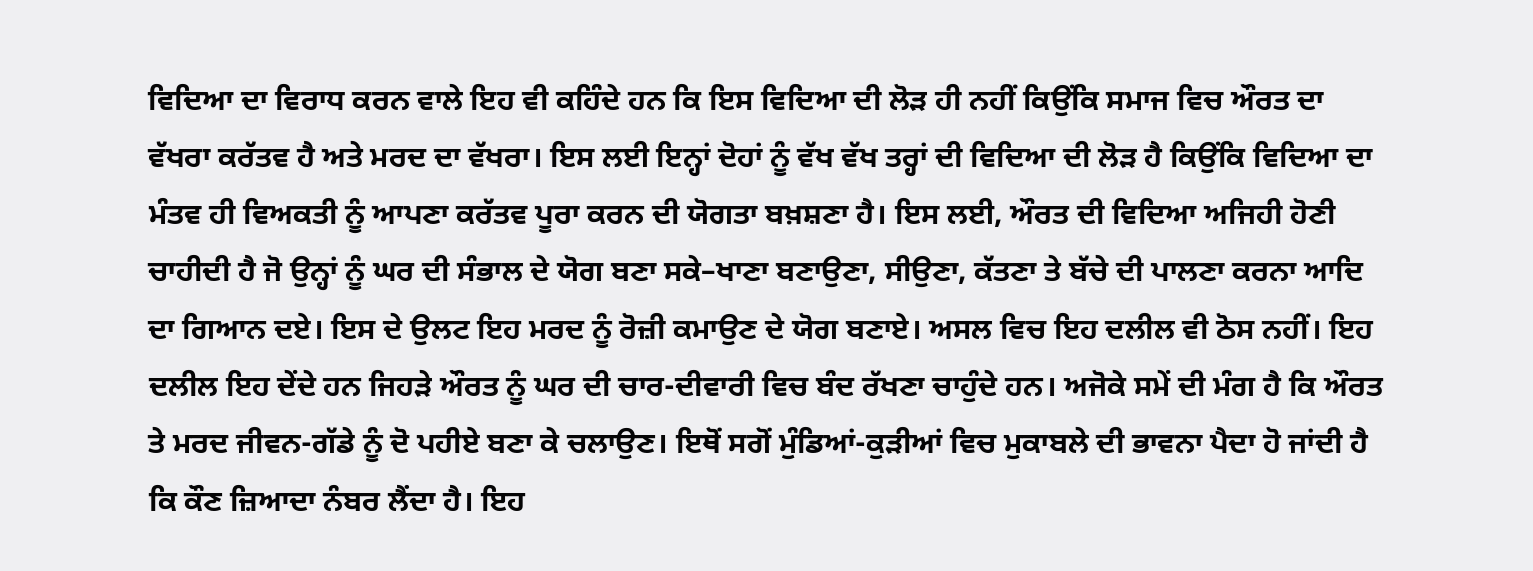ਵਿਦਿਆ ਦਾ ਵਿਰਾਧ ਕਰਨ ਵਾਲੇ ਇਹ ਵੀ ਕਹਿੰਦੇ ਹਨ ਕਿ ਇਸ ਵਿਦਿਆ ਦੀ ਲੋੜ ਹੀ ਨਹੀਂ ਕਿਉਂਕਿ ਸਮਾਜ ਵਿਚ ਔਰਤ ਦਾ ਵੱਖਰਾ ਕਰੱਤਵ ਹੈ ਅਤੇ ਮਰਦ ਦਾ ਵੱਖਰਾ। ਇਸ ਲਈ ਇਨ੍ਹਾਂ ਦੋਹਾਂ ਨੂੰ ਵੱਖ ਵੱਖ ਤਰ੍ਹਾਂ ਦੀ ਵਿਦਿਆ ਦੀ ਲੋੜ ਹੈ ਕਿਉਂਕਿ ਵਿਦਿਆ ਦਾ ਮੰਤਵ ਹੀ ਵਿਅਕਤੀ ਨੂੰ ਆਪਣਾ ਕਰੱਤਵ ਪੂਰਾ ਕਰਨ ਦੀ ਯੋਗਤਾ ਬਖ਼ਸ਼ਣਾ ਹੈ। ਇਸ ਲਈ, ਔਰਤ ਦੀ ਵਿਦਿਆ ਅਜਿਹੀ ਹੋਣੀ ਚਾਹੀਦੀ ਹੈ ਜੋ ਉਨ੍ਹਾਂ ਨੂੰ ਘਰ ਦੀ ਸੰਭਾਲ ਦੇ ਯੋਗ ਬਣਾ ਸਕੇ–ਖਾਣਾ ਬਣਾਉਣਾ, ਸੀਉਣਾ, ਕੱਤਣਾ ਤੇ ਬੱਚੇ ਦੀ ਪਾਲਣਾ ਕਰਨਾ ਆਦਿ ਦਾ ਗਿਆਨ ਦਏ। ਇਸ ਦੇ ਉਲਟ ਇਹ ਮਰਦ ਨੂੰ ਰੋਜ਼ੀ ਕਮਾਉਣ ਦੇ ਯੋਗ ਬਣਾਏ। ਅਸਲ ਵਿਚ ਇਹ ਦਲੀਲ ਵੀ ਠੋਸ ਨਹੀਂ। ਇਹ ਦਲੀਲ ਇਹ ਦੇਂਦੇ ਹਨ ਜਿਹੜੇ ਔਰਤ ਨੂੰ ਘਰ ਦੀ ਚਾਰ-ਦੀਵਾਰੀ ਵਿਚ ਬੰਦ ਰੱਖਣਾ ਚਾਹੁੰਦੇ ਹਨ। ਅਜੋਕੇ ਸਮੇਂ ਦੀ ਮੰਗ ਹੈ ਕਿ ਔਰਤ ਤੇ ਮਰਦ ਜੀਵਨ-ਗੱਡੇ ਨੂੰ ਦੋ ਪਹੀਏ ਬਣਾ ਕੇ ਚਲਾਉਣ। ਇਥੋਂ ਸਗੋਂ ਮੁੰਡਿਆਂ-ਕੁੜੀਆਂ ਵਿਚ ਮੁਕਾਬਲੇ ਦੀ ਭਾਵਨਾ ਪੈਦਾ ਹੋ ਜਾਂਦੀ ਹੈ ਕਿ ਕੌਣ ਜ਼ਿਆਦਾ ਨੰਬਰ ਲੈਂਦਾ ਹੈ। ਇਹ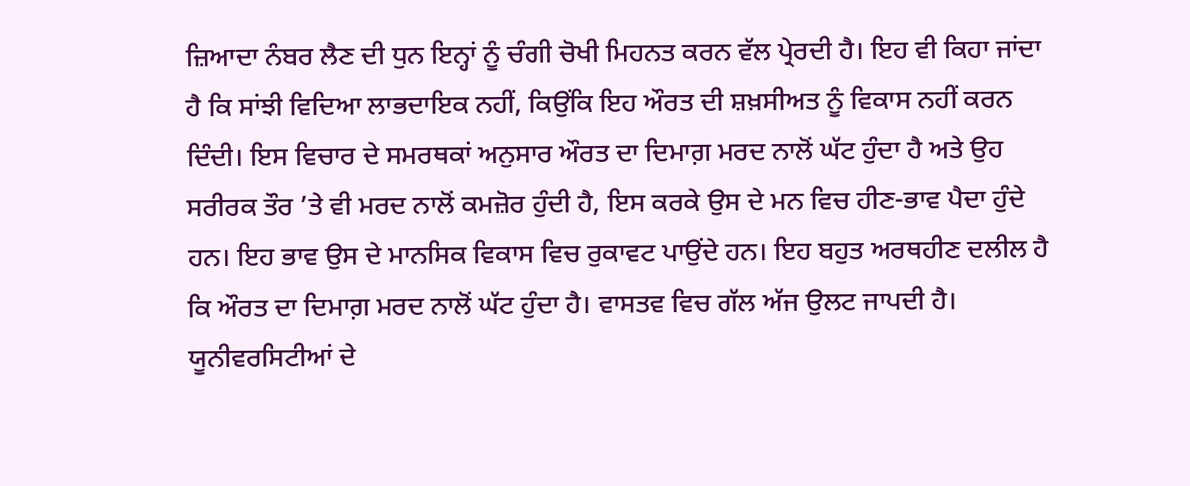ਜ਼ਿਆਦਾ ਨੰਬਰ ਲੈਣ ਦੀ ਧੁਨ ਇਨ੍ਹਾਂ ਨੂੰ ਚੰਗੀ ਚੋਖੀ ਮਿਹਨਤ ਕਰਨ ਵੱਲ ਪ੍ਰੇਰਦੀ ਹੈ। ਇਹ ਵੀ ਕਿਹਾ ਜਾਂਦਾ ਹੈ ਕਿ ਸਾਂਝੀ ਵਿਦਿਆ ਲਾਭਦਾਇਕ ਨਹੀਂ, ਕਿਉਂਕਿ ਇਹ ਔਰਤ ਦੀ ਸ਼ਖ਼ਸੀਅਤ ਨੂੰ ਵਿਕਾਸ ਨਹੀਂ ਕਰਨ ਦਿੰਦੀ। ਇਸ ਵਿਚਾਰ ਦੇ ਸਮਰਥਕਾਂ ਅਨੁਸਾਰ ਔਰਤ ਦਾ ਦਿਮਾਗ਼ ਮਰਦ ਨਾਲੋਂ ਘੱਟ ਹੁੰਦਾ ਹੈ ਅਤੇ ਉਹ ਸਰੀਰਕ ਤੌਰ ’ਤੇ ਵੀ ਮਰਦ ਨਾਲੋਂ ਕਮਜ਼ੋਰ ਹੁੰਦੀ ਹੈ, ਇਸ ਕਰਕੇ ਉਸ ਦੇ ਮਨ ਵਿਚ ਹੀਣ-ਭਾਵ ਪੈਦਾ ਹੁੰਦੇ ਹਨ। ਇਹ ਭਾਵ ਉਸ ਦੇ ਮਾਨਸਿਕ ਵਿਕਾਸ ਵਿਚ ਰੁਕਾਵਟ ਪਾਉਂਦੇ ਹਨ। ਇਹ ਬਹੁਤ ਅਰਥਹੀਣ ਦਲੀਲ ਹੈ ਕਿ ਔਰਤ ਦਾ ਦਿਮਾਗ਼ ਮਰਦ ਨਾਲੋਂ ਘੱਟ ਹੁੰਦਾ ਹੈ। ਵਾਸਤਵ ਵਿਚ ਗੱਲ ਅੱਜ ਉਲਟ ਜਾਪਦੀ ਹੈ। ਯੂਨੀਵਰਸਿਟੀਆਂ ਦੇ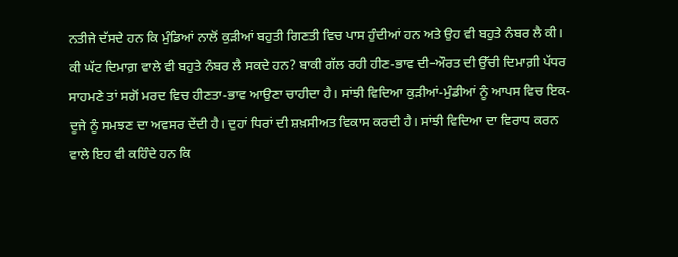ਨਤੀਜੇ ਦੱਸਦੇ ਹਨ ਕਿ ਮੁੰਡਿਆਂ ਨਾਲੋਂ ਕੁੜੀਆਂ ਬਹੁਤੀ ਗਿਣਤੀ ਵਿਚ ਪਾਸ ਹੁੰਦੀਆਂ ਹਨ ਅਤੇ ਉਹ ਵੀ ਬਹੁਤੇ ਨੰਬਰ ਲੈ ਕੀ। ਕੀ ਘੱਟ ਦਿਮਾਗ਼ ਵਾਲੇ ਵੀ ਬਹੁਤੇ ਨੰਬਰ ਲੈ ਸਕਦੇ ਹਨ? ਬਾਕੀ ਗੱਲ ਰਹੀ ਹੀਣ-ਭਾਵ ਦੀ–ਔਰਤ ਦੀ ਉੱਚੀ ਦਿਮਾਗ਼ੀ ਪੱਧਰ ਸਾਹਮਣੇ ਤਾਂ ਸਗੋਂ ਮਰਦ ਵਿਚ ਹੀਣਤਾ-ਭਾਵ ਆਉਣਾ ਚਾਹੀਦਾ ਹੈ। ਸਾਂਝੀ ਵਿਦਿਆ ਕੁੜੀਆਂ-ਮੁੰਡੀਆਂ ਨੂੰ ਆਪਸ ਵਿਚ ਇਕ-ਦੂਜੇ ਨੂੰ ਸਮਝਣ ਦਾ ਅਵਸਰ ਦੇਂਦੀ ਹੈ। ਦੁਹਾਂ ਧਿਰਾਂ ਦੀ ਸ਼ਖ਼ਸੀਅਤ ਵਿਕਾਸ ਕਰਦੀ ਹੈ। ਸਾਂਝੀ ਵਿਦਿਆ ਦਾ ਵਿਰਾਧ ਕਰਨ ਵਾਲੇ ਇਹ ਵੀ ਕਹਿੰਦੇ ਹਨ ਕਿ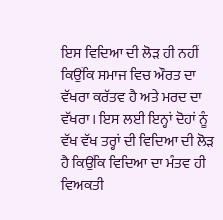ਇਸ ਵਿਦਿਆ ਦੀ ਲੋੜ ਹੀ ਨਹੀਂ ਕਿਉਂਕਿ ਸਮਾਜ ਵਿਚ ਔਰਤ ਦਾ ਵੱਖਰਾ ਕਰੱਤਵ ਹੈ ਅਤੇ ਮਰਦ ਦਾ ਵੱਖਰਾ। ਇਸ ਲਈ ਇਨ੍ਹਾਂ ਦੋਹਾਂ ਨੂੰ ਵੱਖ ਵੱਖ ਤਰ੍ਹਾਂ ਦੀ ਵਿਦਿਆ ਦੀ ਲੋੜ ਹੈ ਕਿਉਂਕਿ ਵਿਦਿਆ ਦਾ ਮੰਤਵ ਹੀ ਵਿਅਕਤੀ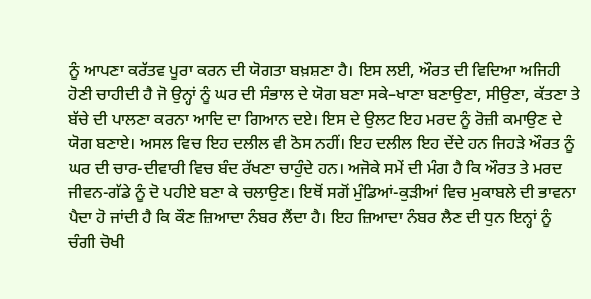ਨੂੰ ਆਪਣਾ ਕਰੱਤਵ ਪੂਰਾ ਕਰਨ ਦੀ ਯੋਗਤਾ ਬਖ਼ਸ਼ਣਾ ਹੈ। ਇਸ ਲਈ, ਔਰਤ ਦੀ ਵਿਦਿਆ ਅਜਿਹੀ ਹੋਣੀ ਚਾਹੀਦੀ ਹੈ ਜੋ ਉਨ੍ਹਾਂ ਨੂੰ ਘਰ ਦੀ ਸੰਭਾਲ ਦੇ ਯੋਗ ਬਣਾ ਸਕੇ–ਖਾਣਾ ਬਣਾਉਣਾ, ਸੀਉਣਾ, ਕੱਤਣਾ ਤੇ ਬੱਚੇ ਦੀ ਪਾਲਣਾ ਕਰਨਾ ਆਦਿ ਦਾ ਗਿਆਨ ਦਏ। ਇਸ ਦੇ ਉਲਟ ਇਹ ਮਰਦ ਨੂੰ ਰੋਜ਼ੀ ਕਮਾਉਣ ਦੇ ਯੋਗ ਬਣਾਏ। ਅਸਲ ਵਿਚ ਇਹ ਦਲੀਲ ਵੀ ਠੋਸ ਨਹੀਂ। ਇਹ ਦਲੀਲ ਇਹ ਦੇਂਦੇ ਹਨ ਜਿਹੜੇ ਔਰਤ ਨੂੰ ਘਰ ਦੀ ਚਾਰ-ਦੀਵਾਰੀ ਵਿਚ ਬੰਦ ਰੱਖਣਾ ਚਾਹੁੰਦੇ ਹਨ। ਅਜੋਕੇ ਸਮੇਂ ਦੀ ਮੰਗ ਹੈ ਕਿ ਔਰਤ ਤੇ ਮਰਦ ਜੀਵਨ-ਗੱਡੇ ਨੂੰ ਦੋ ਪਹੀਏ ਬਣਾ ਕੇ ਚਲਾਉਣ। ਇਥੋਂ ਸਗੋਂ ਮੁੰਡਿਆਂ-ਕੁੜੀਆਂ ਵਿਚ ਮੁਕਾਬਲੇ ਦੀ ਭਾਵਨਾ ਪੈਦਾ ਹੋ ਜਾਂਦੀ ਹੈ ਕਿ ਕੌਣ ਜ਼ਿਆਦਾ ਨੰਬਰ ਲੈਂਦਾ ਹੈ। ਇਹ ਜ਼ਿਆਦਾ ਨੰਬਰ ਲੈਣ ਦੀ ਧੁਨ ਇਨ੍ਹਾਂ ਨੂੰ ਚੰਗੀ ਚੋਖੀ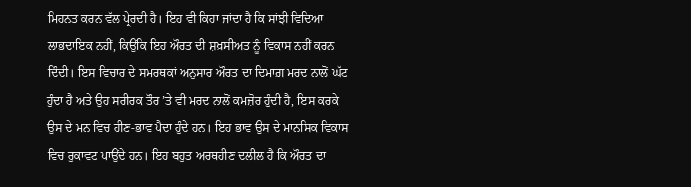ਮਿਹਨਤ ਕਰਨ ਵੱਲ ਪ੍ਰੇਰਦੀ ਹੈ। ਇਹ ਵੀ ਕਿਹਾ ਜਾਂਦਾ ਹੈ ਕਿ ਸਾਂਝੀ ਵਿਦਿਆ ਲਾਭਦਾਇਕ ਨਹੀਂ, ਕਿਉਂਕਿ ਇਹ ਔਰਤ ਦੀ ਸ਼ਖ਼ਸੀਅਤ ਨੂੰ ਵਿਕਾਸ ਨਹੀਂ ਕਰਨ ਦਿੰਦੀ। ਇਸ ਵਿਚਾਰ ਦੇ ਸਮਰਥਕਾਂ ਅਨੁਸਾਰ ਔਰਤ ਦਾ ਦਿਮਾਗ਼ ਮਰਦ ਨਾਲੋਂ ਘੱਟ ਹੁੰਦਾ ਹੈ ਅਤੇ ਉਹ ਸਰੀਰਕ ਤੌਰ ’ਤੇ ਵੀ ਮਰਦ ਨਾਲੋਂ ਕਮਜ਼ੋਰ ਹੁੰਦੀ ਹੈ, ਇਸ ਕਰਕੇ ਉਸ ਦੇ ਮਨ ਵਿਚ ਹੀਣ-ਭਾਵ ਪੈਦਾ ਹੁੰਦੇ ਹਨ। ਇਹ ਭਾਵ ਉਸ ਦੇ ਮਾਨਸਿਕ ਵਿਕਾਸ ਵਿਚ ਰੁਕਾਵਟ ਪਾਉਂਦੇ ਹਨ। ਇਹ ਬਹੁਤ ਅਰਥਹੀਣ ਦਲੀਲ ਹੈ ਕਿ ਔਰਤ ਦਾ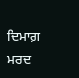ਦਿਮਾਗ਼ ਮਰਦ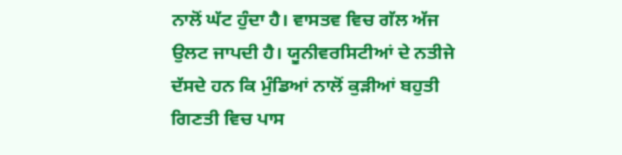ਨਾਲੋਂ ਘੱਟ ਹੁੰਦਾ ਹੈ। ਵਾਸਤਵ ਵਿਚ ਗੱਲ ਅੱਜ ਉਲਟ ਜਾਪਦੀ ਹੈ। ਯੂਨੀਵਰਸਿਟੀਆਂ ਦੇ ਨਤੀਜੇ ਦੱਸਦੇ ਹਨ ਕਿ ਮੁੰਡਿਆਂ ਨਾਲੋਂ ਕੁੜੀਆਂ ਬਹੁਤੀ ਗਿਣਤੀ ਵਿਚ ਪਾਸ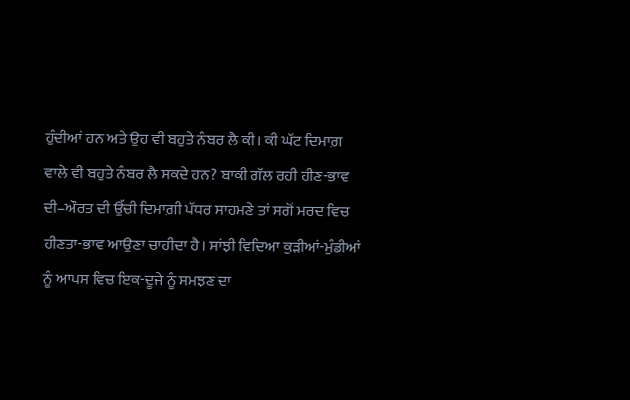ਹੁੰਦੀਆਂ ਹਨ ਅਤੇ ਉਹ ਵੀ ਬਹੁਤੇ ਨੰਬਰ ਲੈ ਕੀ। ਕੀ ਘੱਟ ਦਿਮਾਗ਼ ਵਾਲੇ ਵੀ ਬਹੁਤੇ ਨੰਬਰ ਲੈ ਸਕਦੇ ਹਨ? ਬਾਕੀ ਗੱਲ ਰਹੀ ਹੀਣ-ਭਾਵ ਦੀ–ਔਰਤ ਦੀ ਉੱਚੀ ਦਿਮਾਗ਼ੀ ਪੱਧਰ ਸਾਹਮਣੇ ਤਾਂ ਸਗੋਂ ਮਰਦ ਵਿਚ ਹੀਣਤਾ-ਭਾਵ ਆਉਣਾ ਚਾਹੀਦਾ ਹੈ। ਸਾਂਝੀ ਵਿਦਿਆ ਕੁੜੀਆਂ-ਮੁੰਡੀਆਂ ਨੂੰ ਆਪਸ ਵਿਚ ਇਕ-ਦੂਜੇ ਨੂੰ ਸਮਝਣ ਦਾ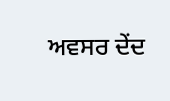ਅਵਸਰ ਦੇਂਦ